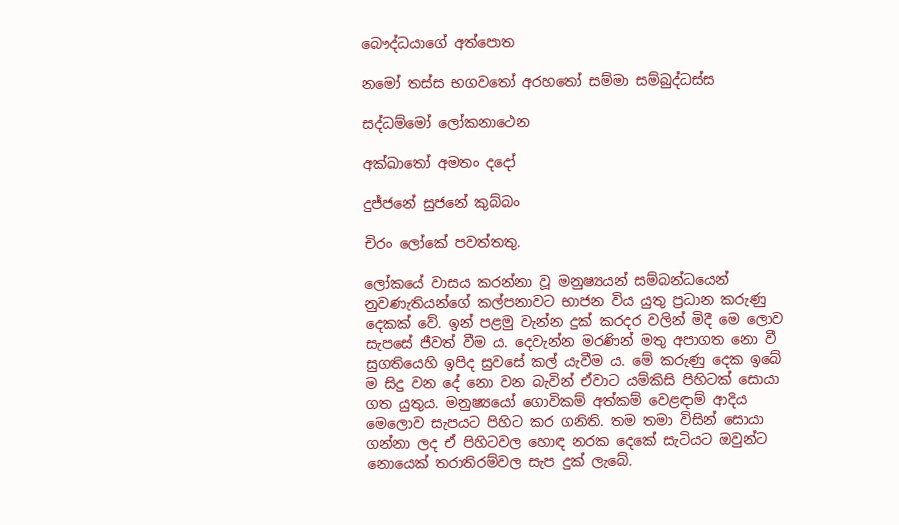බෞද්ධයාගේ අත්පොත

නමෝ තස්ස භගවතෝ අරහතෝ සම්මා සම්බුද්ධස්ස

සද්ධම්මෝ ලෝකනාථෙන

අක්ඛාතෝ අමතං දදෝ

දුජ්ජනේ සුජනේ කුබ්බං

චිරං ලෝකේ පවත්තතු.

ලෝකයේ වාසය කරන්නා වූ මනුෂ්‍යයන් සම්බන්ධයෙන් නුවණැතියන්ගේ කල්පනාවට භාජන විය යුතු ප්‍ර‍ධාන කරුණු දෙකක් වේ. ඉන් පළමු වැන්න දුක් කරදර වලින් මිදී මෙ ලොව සැපසේ ජීවත් වීම ය. දෙවැන්න මරණින් මතු අපාගත නො වී සුගතියෙහි ඉපිද සුවසේ කල් යැවීම ය. මේ කරුණු දෙක ඉබේ ම සිදු වන දේ නො වන බැවින් ඒවාට යම්කිසි පිහිටක් සොයා ගත යුතුය. මනුෂ්‍යයෝ ගොවිකම් අත්කම් වෙළඳාම් ආදිය මෙලොව සැපයට පිහිට කර ගනිති. තම තමා විසින් සොයා ගන්නා ලද ඒ පිහිටවල හොඳ නරක දෙකේ සැටියට ඔවුන්ට නොයෙක් තරාතිරම්වල සැප දුක් ලැබේ.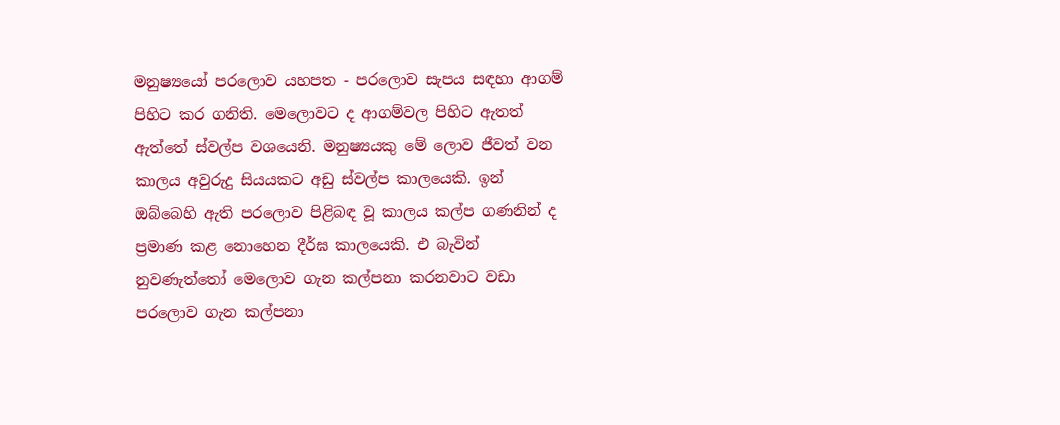මනුෂ්‍යයෝ පරලොව යහපත - පරලොව සැපය සඳහා ආගම් පිහිට කර ගනිති. මෙලොවට ද ආගම්වල පිහිට ඇතත් ඇත්තේ ස්වල්ප වශයෙනි. මනුෂ්‍යයකු මේ ලොව ජීවත් වන කාලය අවුරුදු සියයකට අඩු ස්වල්ප කාලයෙකි. ඉන් ඔබ්බෙහි ඇති පරලොව පිළිබඳ වූ කාලය කල්ප ගණනින් ද ප්‍ර‍මාණ කළ නොහෙන දීර්ඝ කාලයෙකි. එ බැවින් නුවණැත්තෝ මෙලොව ගැන කල්පනා කරනවාට වඩා පරලොව ගැන කල්පනා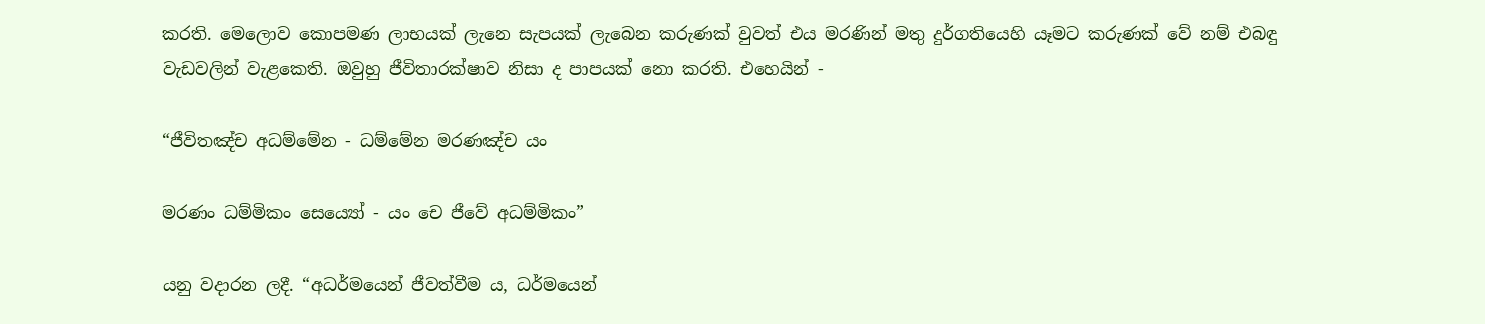කරති. මෙලොව කොපමණ ලාභයක් ලැනෙ සැපයක් ලැබෙන කරුණක් වුවත් එය මරණින් මතු දුර්ගතියෙහි යෑමට කරුණක් වේ නම් එබඳු වැඩවලින් වැළකෙති. ඔවුහු ජීවිතාරක්ෂාව නිසා ද පාපයක් නො කරති. එහෙයින් -

“ජීවිතඤ්ච අධම්මේන - ධම්මේන මරණඤ්ච යං

මරණං ධම්මිකං සෙය්‍යෝ - යං චෙ ජීවේ අධම්මිකං”

යනු වදාරන ලදී. “අධර්මයෙන් ජීවත්වීම ය, ධර්මයෙන්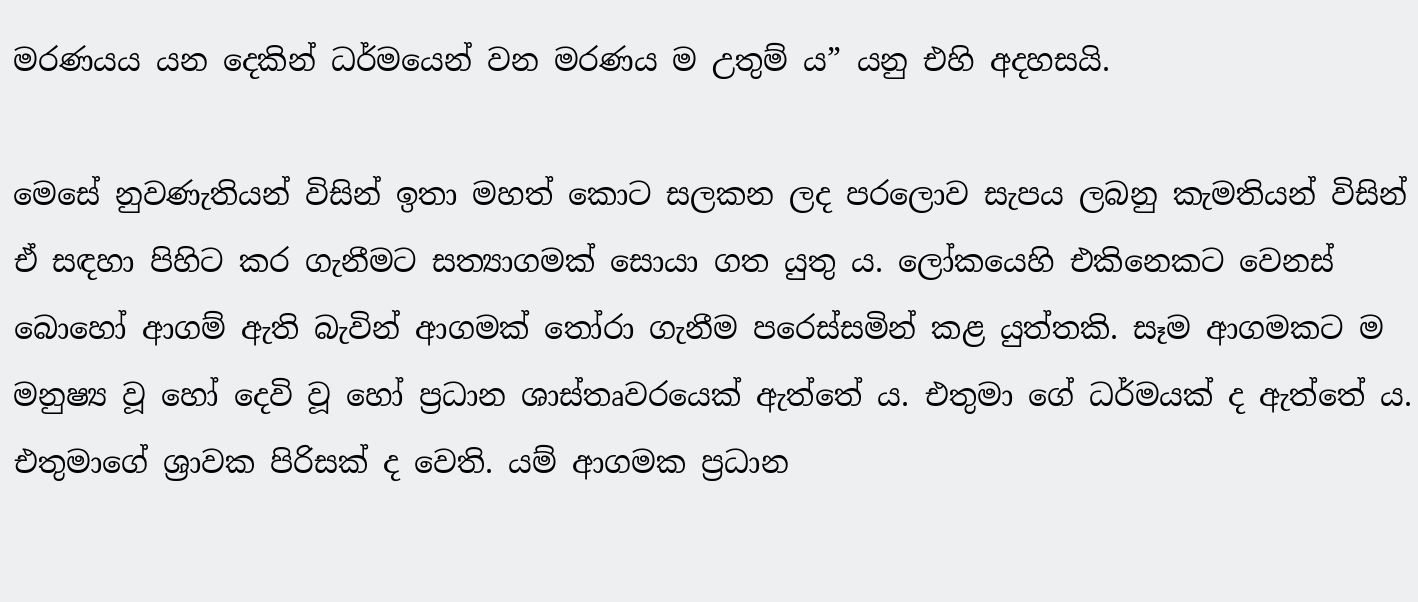මරණයය යන දෙකින් ධර්මයෙන් වන මරණය ම උතුම් ය” යනු එහි අදහසයි.

මෙසේ නුවණැතියන් විසින් ඉතා මහත් කොට සලකන ලද පරලොව සැපය ලබනු කැමතියන් විසින් ඒ සඳහා පිහිට කර ගැනීමට සත්‍යාගමක් සොයා ගත යුතු ය. ලෝකයෙහි එකිනෙකට වෙනස් බොහෝ ආගම් ඇති බැවින් ආගමක් තෝරා ගැනීම පරෙස්සමින් කළ යුත්තකි. සෑම ආගමකට ම මනුෂ්‍ය වූ හෝ දෙවි වූ හෝ ප්‍ර‍ධාන ශාස්තෘවරයෙක් ඇත්තේ ය. එතුමා ගේ ධර්මයක් ද ඇත්තේ ය. එතුමාගේ ශ්‍රාවක පිරිසක් ද වෙති. යම් ආගමක ප්‍ර‍ධාන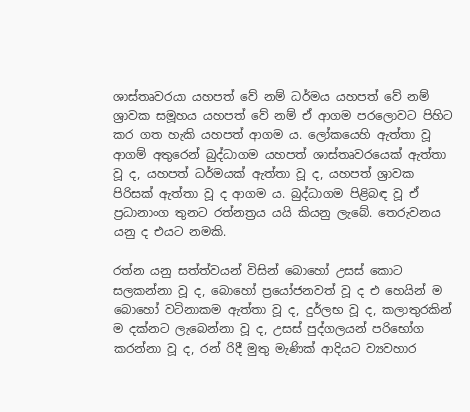ශාස්තෘවරයා යහපත් වේ නම් ධර්මය යහපත් වේ නම් ශ්‍රාවක සමූහය යහපත් වේ නම් ඒ ආගම පරලොවට පිහිට කර ගත හැකි යහපත් ආගම ය. ලෝකයෙහි ඇත්තා වූ ආගම් අතුරෙන් බුද්ධාගම යහපත් ශාස්තෘවරයෙක් ඇත්තා වූ ද, යහපත් ධර්මයක් ඇත්තා වූ ද, යහපත් ශ්‍රාවක පිරිසක් ඇත්තා වූ ද ආගම ය. බුද්ධාගම පිළිබඳ වූ ඒ ප්‍ර‍ධානාංග තුනට රත්නත්‍ර‍ය යයි කියනු ලැබේ. තෙරුවනය යනු ද එයට නමකි.

රත්න යනු සත්ත්වයන් විසින් බොහෝ උසස් කොට සලකන්නා වූ ද, බොහෝ ප්‍රයෝජනවත් වූ ද එ හෙයින් ම බොහෝ වටිනාකම ඇත්තා වූ ද, දුර්ලභ වූ ද, කලාතුරකින් ම දක්නට ලැබෙන්නා වූ ද, උසස් පුද්ගලයන් පරිභෝග කරන්නා වූ ද, රන් රිදී මුතු මැණික් ආදියට ව්‍යවහාර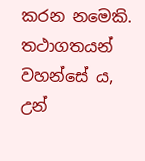කරන නමෙකි. තථාගතයන් වහන්සේ ය, උන්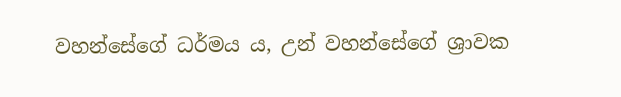වහන්සේගේ ධර්මය ය, උන් වහන්සේගේ ශ්‍රාවක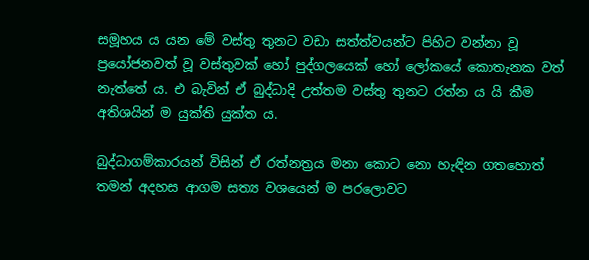සමූහය ය යන මේ වස්තු තුනට වඩා සත්ත්වයන්ට පිහිට වන්නා වූ ප්‍රයෝජනවත් වූ වස්තුවක් හෝ පුද්ගලයෙක් හෝ ලෝකයේ කොතැනක වත් නැත්තේ ය. එ බැවින් ඒ බුද්ධාදි උත්තම වස්තු තුනට රත්න ය යි කීම අතිශයින් ම යුක්ති යුක්ත ය.

බුද්ධාගම්කාරයන් විසින් ඒ රත්නත්‍ර‍ය මනා කොට නො හැඳින ගතහොත් තමන් අදහස ආගම සත්‍ය වශයෙන් ම පරලොවට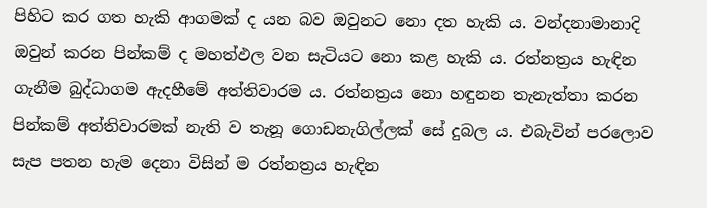පිහිට කර ගත හැකි ආගමක් ද යන බව ඔවුනට නො දත හැකි ය. වන්දනාමානාදි ඔවුන් කරන පින්කම් ද මහත්ඵල වන සැටියට නො කළ හැකි ය. රත්නත්‍ර‍ය හැඳින ගැනීම බුද්ධාගම ඇදහීමේ අත්තිවාරම ය. රත්නත්‍ර‍ය නො හඳුනන තැනැත්තා කරන පින්කම් අත්තිවාරමක් නැති ව තැනූ ගොඩනැගිල්ලක් සේ දුබල ය. එබැවින් පරලොව සැප පතන හැම දෙනා විසින් ම රත්නත්‍ර‍ය හැඳින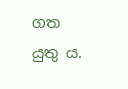ගත යුතු ය.